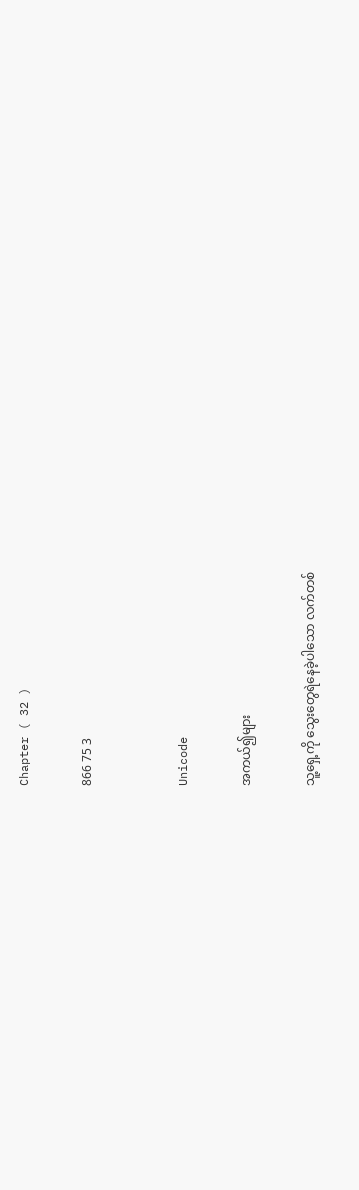Chapter ( 32 )

866 75 3


Unicode

အကယ်၍များ

သူ့ရှေ့ကို သွေးတွေရဲနေခဲ့ပါသော လက်တစ်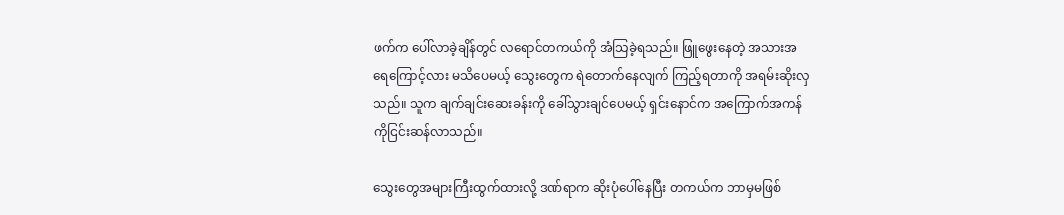ဖက်က ပေါ်လာခဲ့ချိန်တွင် လရောင်တကယ်ကို အံသြခဲ့ရသည်။ ဖြူဖွေးနေတဲ့ အသားအရေကြောင့်လား မသိပေမယ့် သွေးတွေက ရဲတောက်နေလျက် ကြည့်ရတာကို အရမ်းဆိုးလှသည်။ သူက ချက်ချင်းဆေးခန်းကို ခေါ်သွားချင်ပေမယ့် ရှင်းနောင်က အကြောက်အကန်ကိုငြင်းဆန်လာသည်။

သွေးတွေအများကြီးထွက်ထားလို့ ဒဏ်ရာက ဆိုးပုံပေါ်နေပြီး တကယ်က ဘာမှမဖြစ်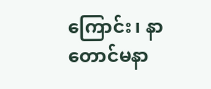ကြောင်း၊ နာတောင်မနာ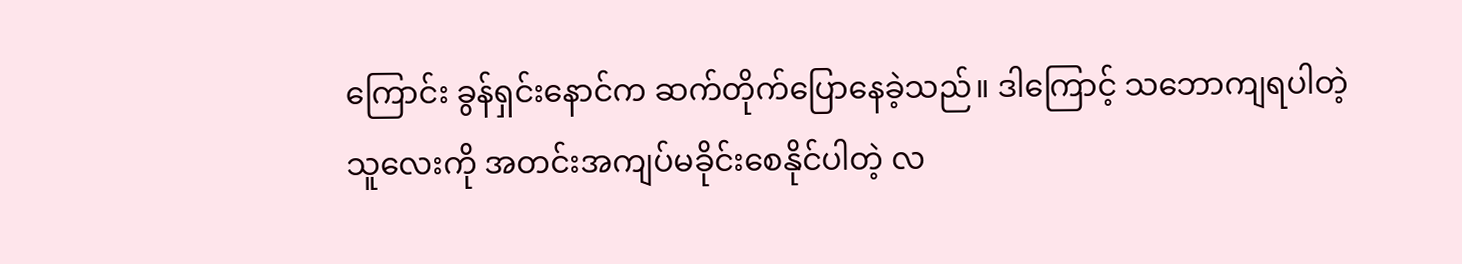ကြောင်း ခွန်ရှင်းနောင်က ဆက်တိုက်ပြောနေခဲ့သည်။ ဒါကြောင့် သဘောကျရပါတဲ့ သူလေးကို အတင်းအကျပ်မခိုင်းစေနိုင်ပါတဲ့ လ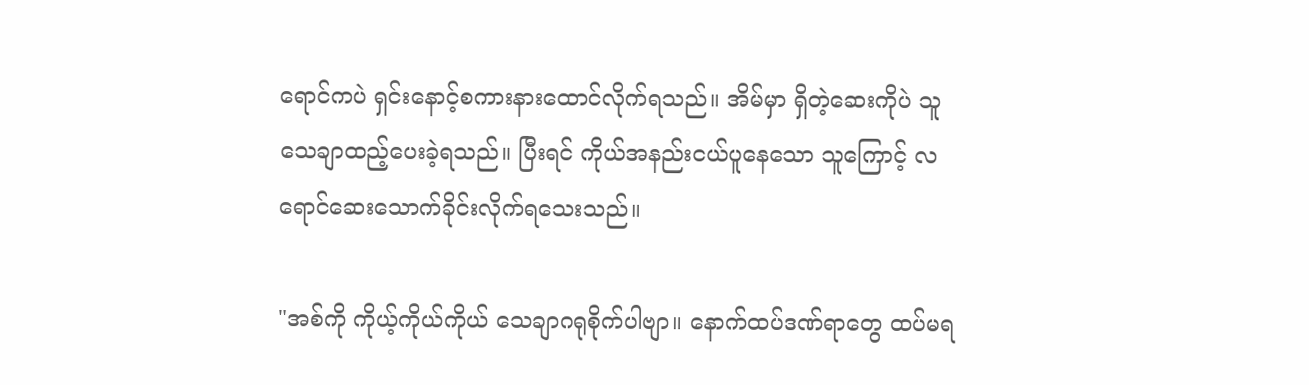ရောင်ကပဲ ရှင်းနောင့်စကားနားထောင်လိုက်ရသည်။ အိမ်မှာ ရှိတဲ့ဆေးကိုပဲ သူသေချာထည့်ပေးခဲ့ရသည်။ ပြီးရင် ကိုယ်အနည်းငယ်ပူနေသော သူကြောင့် လရောင်ဆေးသောက်ခိုင်းလိုက်ရသေးသည်။

"အစ်ကို ကိုယ့်ကိုယ်ကိုယ် သေချာဂရုစိုက်ပါဗျာ။ နောက်ထပ်ဒဏ်ရာတွေ ထပ်မရ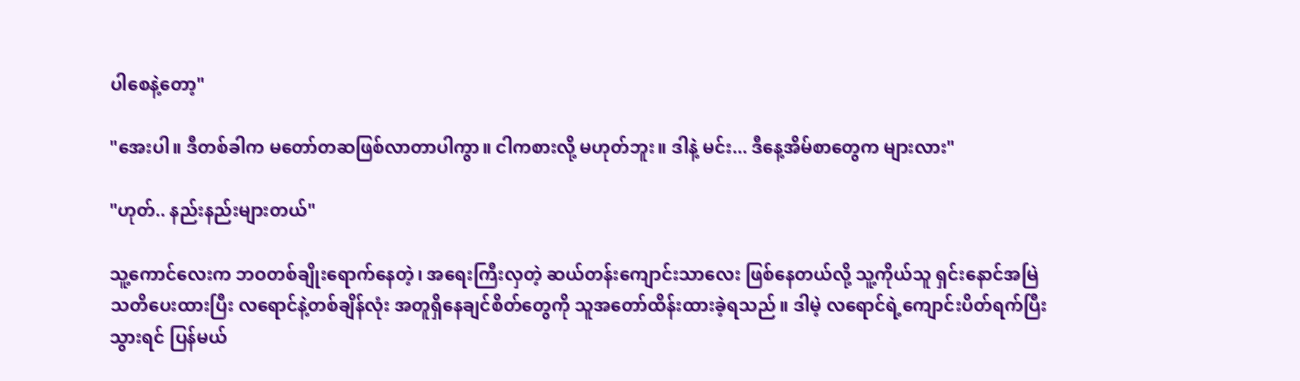ပါစေနဲ့တော့"

"အေးပါ။ ဒီတစ်ခါက မတော်တဆဖြစ်လာတာပါကွာ။ ငါကစားလို့ မဟုတ်ဘူး။ ဒါနဲ့ မင်း... ဒီနေ့အိမ်စာတွေက များလား"

"ဟုတ်.. နည်းနည်းများတယ်"

သူ့ကောင်လေးက ဘဝတစ်ချိုးရောက်နေတဲ့၊ အရေးကြီးလှတဲ့ ဆယ်တန်းကျောင်းသာလေး ဖြစ်နေတယ်လို့ သူ့ကိုယ်သူ ရှင်းနောင်အမြဲသတိပေးထားပြီး လရောင်နဲ့တစ်ချိန်လုံး အတူရှိနေချင်စိတ်တွေကို သူအတော်ထိန်းထားခဲ့ရသည်။ ဒါမဲ့ လရောင်ရဲ့ကျောင်းပိတ်ရက်ပြီးသွားရင် ပြန်မယ်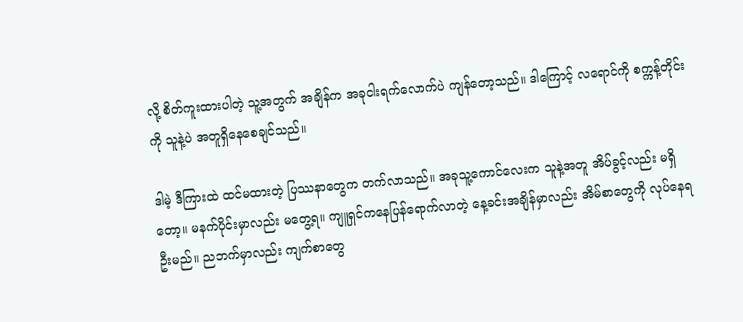လို့ စိတ်ကူးထားပါတဲ့ သူ့အတွက် အချိန်က အခုငါးရက်လောက်ပဲ ကျန်တော့သည်။ ဒါကြောင့် လရောင်ကို စက္ကန့်တိုင်းကို သူနဲ့ပဲ အတူရှိနေစေချင်သည်။

ဒါမဲ့ ဒီကြားထဲ ထင်မထားတဲ့ ပြဿနာတွေက တက်လာသည်။ အခုသူ့ကောင်လေးက သူနဲ့အတူ အိပ်ခွင့်လည်း မရှိတော့။ မနက်ပိုင်းမှာလည်း မတွေ့ရ။ ကျူရှင်ကနေပြန်ရောက်လာတဲ့ နေ့ခင်းအချိန်မှာလည်း အိမ်စာတွေကို လုပ်နေရဦးမည်။ ညဘက်မှာလည်း ကျက်စာတွေ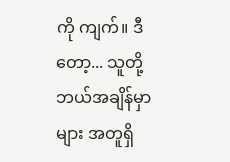ကို ကျက်။ ဒီတော့... သူတို့ဘယ်အချိန်မှာများ အတူရှိ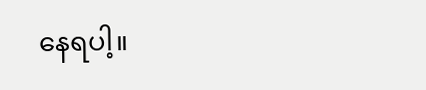နေရပါ့။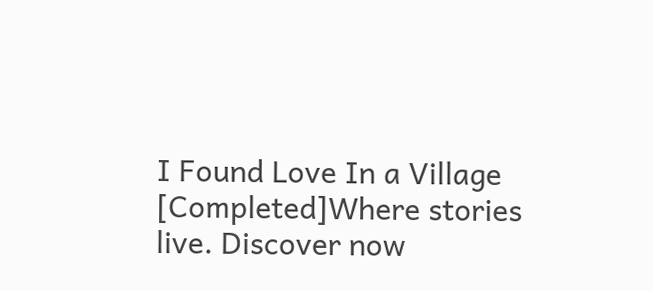I Found Love In a Village [Completed]Where stories live. Discover now